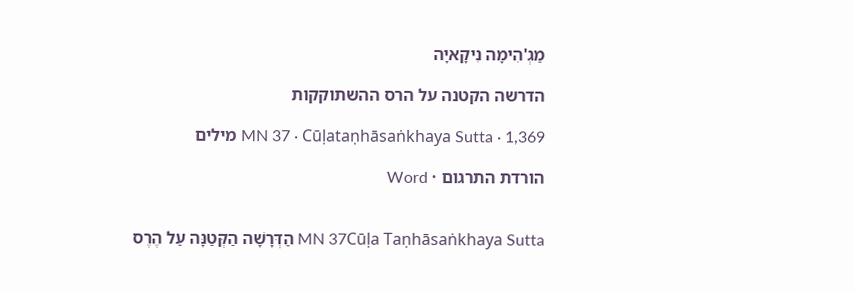מַגְ'הִימָה נִיקָאיָה

הדרשה הקטנה על הרס ההשתוקקות

MN 37 · Cūḷataṇhāsaṅkhaya Sutta · 1,369 מילים

הורדת התרגום · Word


MN 37Cūḷa Taṇhāsaṅkhaya Sutta הַדְּרָשָׁה הַקְּטַנָּה עַל הֶרֶס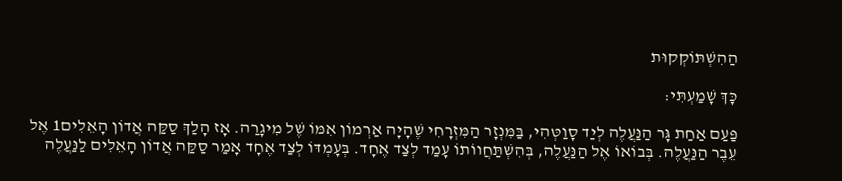הַהִשְׁתּוֹקְקוּת

כָּךְ שָׁמַעְתִּי:

פַּעַם אַחַת גָּר הַנַּעֲלֶה לְיַד סָוַטְּהִי, בַּמִּנְזָר הַמִּזְרָחִי שֶׁהָיָה אַרְמוֹן אִמּוֹ שֶׁל מִיגָרַה. אָז הָלַךְ סַקַּה אֲדוֹן הָאֵלִים1 אֶל עֵבֶר הַנַּעֲלֶה. בְּבוֹאוֹ אֶל הַנַּעֲלֶה, בְּהִשְׁתַּחֲווֹתוֹ עָמַד לְצַד אֶחָד. בְּעָמְדּוֹ לְצַד אֶחָד אָמַר סַקַּה אֲדוֹן הָאֵלִים לַנַּעֲלֶה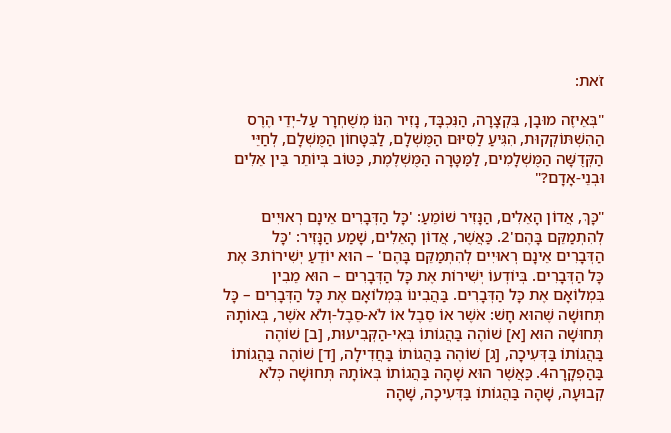זֹאת:

"בְּאֵיזֶה מוּבָן, בִּקְצָרָה, הַנִּכְבָּד, נָזִיר הִנּוֹ מְשֻׁחְרָר עַל-יְדֵי הֶרֶס הַהִשְׁתּוֹקְקוּת, הִגִּיעַ לַסִּיּוּם הַמֻּשְׁלָם, לַבִּטָּחוֹן הַמֻּשְׁלָם, לְחַיֵּי הַקְּדֻשָּׁה הַמֻּשְׁלָמִים, לַמַּטָּרָה הַמֻּשְׁלֶמֶת, כַּטּוֹב בְּיוֹתֵר בֵּין אֵלִים וּבְנֵי-אָדָם?"

"כָּךְ, אֲדוֹן הָאֵלִים, הַנָּזִיר שׁוֹמֵעַ: 'כָּל הַדְּבָרִים אֵינָם רְאוּיִים לְהִתְמַקֵּם בָּהֶם'2. כַּאֲשֶׁר, אֲדוֹן הָאֵלִים, שָׁמַע הַנָּזִיר: 'כָּל הַדְּבָרִים אֵינָם רְאוּיִים לְהִתְמַקֵּם בָּהֶם' – הוּא יוֹדֵעַ יְשִׁירוֹת3 אֶת כָּל הַדְּבָרִים. בְּיוֹדְעוֹ יְשִׁירוֹת אֶת כָּל הַדְּבָרִים – הוּא מֵבִין בִּמְלוֹאָם אֶת כָּל הַדְּבָרִים. בַּהֲבִינוֹ בִּמְלוֹאָם אֶת כָּל הַדְּבָרִים – כָּל תְּחוּשָׁה שֶׁהוּא חָשׁ: אֹשֶׁר אוֹ סֵבֶל אוֹ לֹא-סֵבֶל-וְלֹא אֹשֶׁר, בְּאוֹתָהּ תְּחוּשָׁה הוּא [א] שׁוֹהֶה בַּהֲגוֹתוֹ בְּאִי-הַקְּבִיעוּת, [ב] שׁוֹהֶה בַּהֲגוֹתוֹ בַּדְּעִיכָה, [ג] שׁוֹהֶה בַּהֲגוֹתוֹ בַּחֲדִילָה, [ד] שׁוֹהֶה בַּהֲגוֹתוֹ בַּהַפְקָרָה4. כַּאֲשֶׁר הוּא שָׁהָה בַּהֲגוֹתוֹ בְּאוֹתָהּ תְּחוּשָׁה כְּלֹא קְבוּעָה, שָׁהָה בַּהֲגוֹתוֹ בַּדְּעִיכָה, שָׁהָה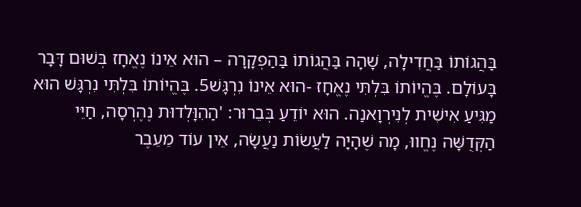בַּהֲגוֹתוֹ בַּחֲדִילָה, שָׁהָה בַּהֲגוֹתוֹ בַּהַפְקָרָה – הוּא אֵינוֹ נֶאֱחָז בְּשׁוּם דָּבָר בָּעוֹלָם. בֶּהֱיוֹתוֹ בִּלְתִּי נֶאֱחָז -הוּא אֵינוֹ נִרְגָּשׁ5. בֶּהֱיוֹתוֹ בִּלְתִּי נִרְגָּשׁ הוּא מַגִּיעַ אִישִׁית לְנִירְוָאנַה. הוּא יוֹדֵעַ בְּבֵרוּר: 'הַהִוָּלְדוּת נֶהֶרְסָה, חַיֵּי הַקְּדֻשָּׁה נֶחֱווּ, מָה שֶׁהָיָה לַעֲשׂוֹת נַעֲשָׂה, אֵין עוֹד מֵעֵבֶר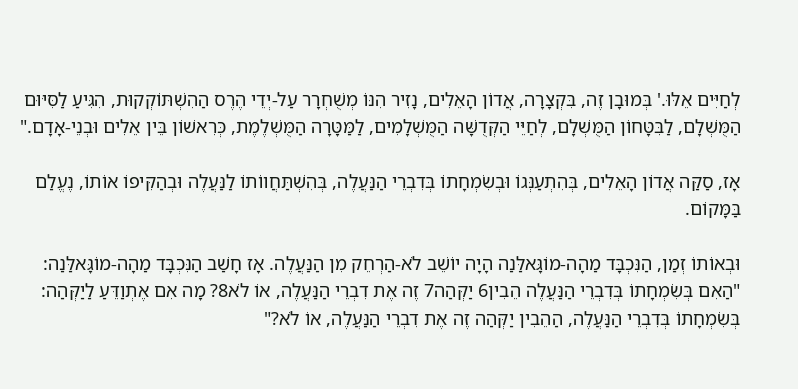לְחַיִּים אֵלּוּ.' בְּמוּבָן זֶה, בִּקְצָרָה, אֲדוֹן הָאֵלִים, נָזִיר הִנּוֹ מְשֻׁחְרָר עַל-יְדֵי הֶרֶס הַהִשְׁתּוֹקְקוּת, הִגִּיעַ לַסִּיּוּם הַמֻּשְׁלָם, לַבִּטָּחוֹן הַמֻּשְׁלָם, לְחַיֵּי הַקְּדֻשָּׁה הַמֻּשְׁלָמִים, לַמַּטָּרָה הַמֻּשְׁלֶמֶת, כְּרִאשׁוֹן בֵּין אֵלִים וּבְנֵי-אָדָם."

אָז, סַקַּה אֲדוֹן הָאֵלִים, בְּהִתְעַנְּגוֹ וּבְשִׂמְחָתוֹ בְּדִבְרֵי הַנַּעֲלֶה, בְּהִשְׁתַּחֲווֹתוֹ לַנַּעֲלֶה וּבְהַקִּיפוֹ אוֹתוֹ, נֶעֱלַם בַּמָּקוֹם.

וּבְאוֹתוֹ זְמַן, הַנִּכְבָּד מַהָה-מוֹגָּאלַּנַה הָיָה יוֹשֵׁב לֹא-הַרְחֵק מִן הַנַּעֲלֶה. אָז חָשַׁב הַנִּכְבָּד מַהָה-מוֹגָּאלַּנַה: "הַאִם בְּשִׂמְחָתוֹ בְּדִבְרֵי הַנַּעֲלֶה הֵבִין6 יַקְּהַה7 זֶה אֶת דִבְרֵי הַנַּעֲלֶה, אוֹ לֹא8? מָה אִם אֶתְוַדֵּעַ לַיַקְּהַה: בְּשִׂמְחָתוֹ בְּדִבְרֵי הַנַּעֲלֶה, הַהֵבִין יַקְּהַה זֶה אֶת דִבְרֵי הַנַּעֲלֶה, אוֹ לֹא?"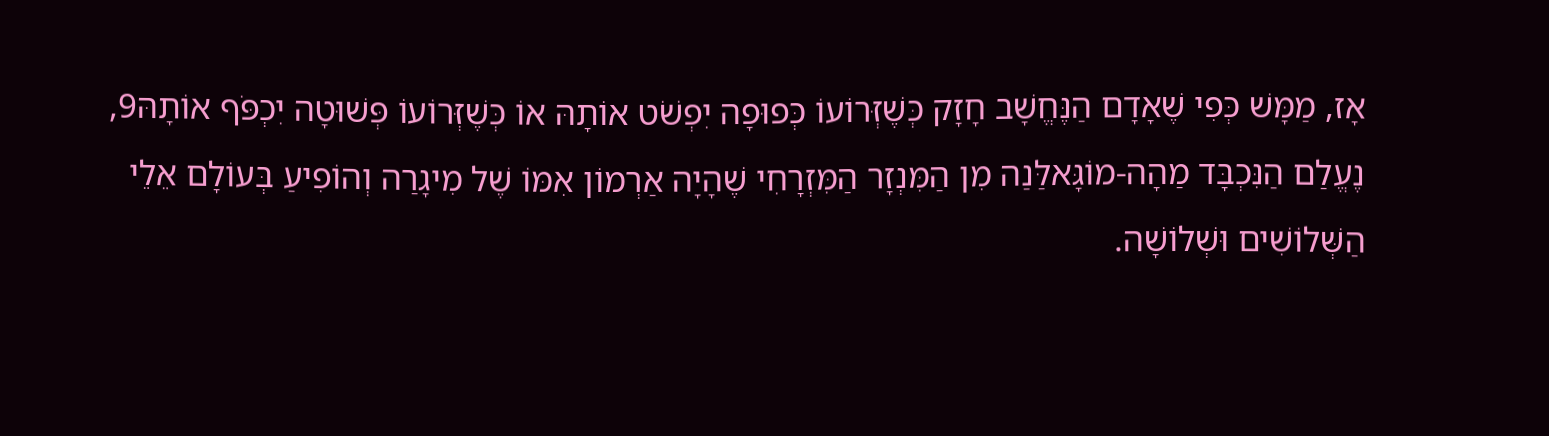אָז, מַמָּשׁ כְּפִי שֶׁאָדָם הַנֶּחֱשָׁב חָזָק כְּשֶׁזְּרוֹעוֹ כְּפוּפָה יִפְשֹׁט אוֹתָהּ אוֹ כְּשֶׁזְּרוֹעוֹ פְּשׁוּטָה יִכְפֹּף אוֹתָהּ9, נֶעֱלַם הַנִּכְבָּד מַהָה-מוֹגָּאלַּנַה מִן הַמִּנְזָר הַמִּזְרָחִי שֶׁהָיָה אַרְמוֹן אִמּוֹ שֶׁל מִיגָרַה וְהוֹפִיעַ בְּעוֹלָם אֵלֵי הַשְּׁלוֹשִׁים וּשְׁלוֹשָׁה.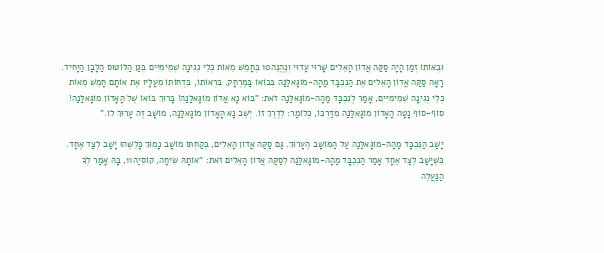וּבְאוֹתוֹ זְמַן הָיָה סַקַּה אֲדוֹן הָאֵלִים שָׁרוּי עָדוּי וְנֶהֱנֶה10 בְּחָמֵשׁ מֵאוֹת כְּלֵי נְגִינָה שְׁמֵימִיִּים בְּגַן הַלּוֹטוּס הַלָּבָן הַיָּחִיד. רָאָה סַקַּה אֲדוֹן הָאֵלִים אֶת הַנִּכְבָּד מַהָה-מוֹגָּאלַּנַה בְּבוֹאוֹ בַּמֶּרְחָק. בִּרְאוֹתוֹ, בִּדְחוֹתוֹ מֵעָלָיו אֶת אוֹתָם חָמֵשׁ מֵאוֹת כְּלֵי נְגִינָה שְׁמֵימִיִּים, אָמַר לְנִכְבָּד מַהָה-מוֹגָּאלַּנַה זֹאת: "בּוֹא נָא אֲדוֹן מוֹגָּאלַּנַה! בָּרוּךְ בּוֹאוֹ שֶׁל הָאָדוֹן מוֹגָּאלַּנַה! סוֹף-סוֹף נָטָה הָאָדוֹן מוֹגָּאלַּנַה מִדַּרְכּוֹ, כְּלוֹמַר: לְדֶרֶךְ זוֹ. יֵשֵׁב נָא הָאָדוֹן מוֹגָּאלַּנַה, מוֹשָׁב זֶה עָרוּךְ לוֹ."

יָשַׁב הַנִּכְבָּד מַהָה-מוֹגָּאלַּנַה עַל הַמּוֹשָׁב הֶעָרוּךְ. גַּם סַקַּה אֲדוֹן הָאֵלִים, בְּקַחְתּוֹ מוֹשָׁב נָמוּךְ כָּלְשֶׁהוּ יָשַׁב לְצַד אֶחָד. כְּשֶׁיָּשַׁב לְצַד אֶחָד אָמַר הַנִּכְבָּד מַהָה-מוֹגָּאלַּנַה לְסַקַּה אֲדוֹן הָאֵלִים זֹאת: "אוֹתָהּ שִׂיחָה, קוֹסִיַה11, בָּהּ אָמַר לְךָ הַנַּעֲלֶה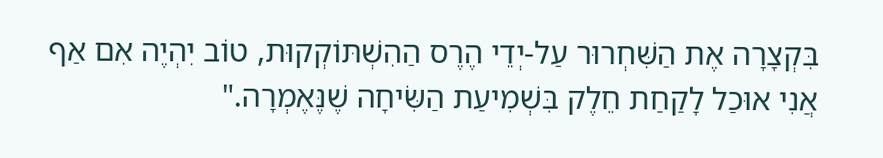בִּקְצָרָה אֶת הַשִּׁחְרוּר עַל-יְדֵי הֶרֶס הַהִשְׁתּוֹקְקוּת, טוֹב יִהְיֶה אִם אַף אֲנִי אוּכַל לָקַחַת חֵלֶק בִּשְׁמִיעַת הַשִּׂיחָה שֶׁנֶּאֶמְרָה."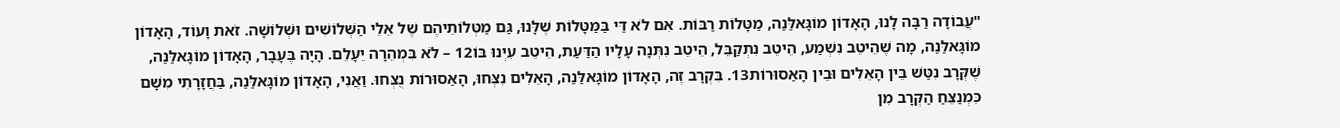"עֲבוֹדָה רַבָּה לָנוּ, הָאָדוֹן מוֹגָּאלַּנַה, מַטָּלוֹת רַבּוֹת. אִם לֹא דַּי בַּמַּטָּלוֹת שֶׁלָּנוּ, גַּם מַטְּלוֹתֵיהֶם שֶׁל אֵלֵי הַשְּׁלוֹשִׁים וּשְׁלוֹשָׁה. זֹאת וָעוֹד, הָאָדוֹן מוֹגָּאלַּנַה, מָה שֶׁהֵיטֵב נִשְׁמַע, הֵיטֵב נִתְקַבֵּל, הֵיטֵב נִתְּנָה עָלָיו הַדַּעַת, הֵיטֵב עִיְנוּ בּוֹ12 – לֹא בִּמְהֵרָה יֵעָלֵם. הָיָה בֶּעָבָר, הָאָדוֹן מוֹגָּאלַּנַה, שֶׁקְּרָב נִטַּשׁ בֵּין הָאֵלִים וּבֵין הָאַסוּרוֹת13. בִּקְרָב זֶה, הָאָדוֹן מוֹגָּאלַּנַה, הָאֵלִים נִצְּחוּ, הָאַסוּרוֹת נֻצְּחוּ. וַאֲנִי, הָאָדוֹן מוֹגָּאלַּנַה, בַּחֲזָרָתִי מִשָׁם כִּמְנַצֵּחַ הַקְּרָב מִן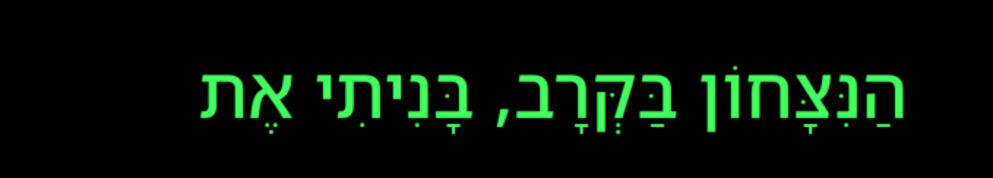הַנִּצָּחוֹן בַּקְּרָב, בָּנִיתִי אֶת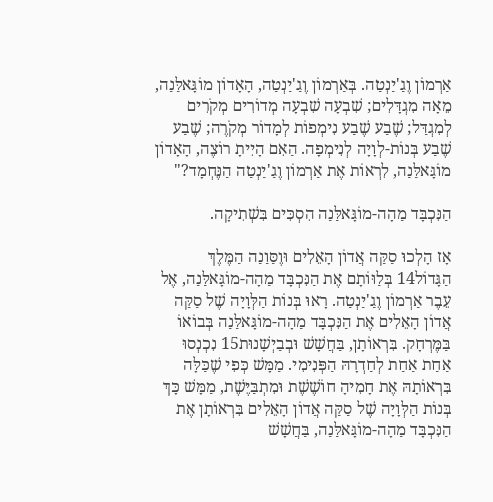אַרְמוֹן וֶגַ'יַנְטַה. בְּאַרְמוֹן וֶגַ'יַנְטַה, הָאָדוֹן מוֹגָּאלַּנַה, מֵאָה מִגְדָּלִים; שִׁבְעָה שִׁבְעָה מְדוֹרִים מְקֹרִים לְמִגְדַּל; שֶׁבַע שֶׁבַע נִימְפוֹת לְמָדוֹר מְקֹרֶה; שֶׁבַע שֶׁבַע בְּנוֹת-לְוָיָה לְנִימְפָה. הַאִם הָיִיתָ רוֹצֶה, הָאָדוֹן מוֹגָּאלַּנַה, לִרְאוֹת אֶת אַרְמוֹן וֶגַ'יַנְטַה הַנֶּחְמָד?"

הַנִּכְבָּד מַהָה-מוֹגָּאלַּנַה הִסְכִּים בִּשְׁתִיקָה.

אָז הָלְכוּ סַקַּה אֲדוֹן הָאֵלִים וּוֶסַּוַנַה הַמֶּלֶךְ הַגָּדוֹל14 בְּלַוּוֹתָם אֶת הַנִּכְבָּד מַהָה-מוֹגָּאלַּנַה, אֶל עֵבֶר אַרְמוֹן וֶגַ'יַנְטַה. רָאוּ בְּנוֹת הַלְּוָיָה שֶׁל סַקַּה אֲדוֹן הָאֵלִים אֶת הַנִּכְבָּד מַהָה-מוֹגָּאלַּנַה בְּבוֹאוֹ בַּמֶּרְחָק. בִּרְאוֹתָן, בַּחֲשָׁשׁ וּבְבַיְשָׁנוּת15 נִכְנְסוּ אַחַת אַחַת לְחַדְרָהּ הַפְּנִימִי. מַמָּשׁ כְּפִי שֶׁכַּלָּה בִּרְאוֹתָהּ אֶת חָמִיהָ חוֹשֶׁשֶׁת וּמִתְבַּיֶּשֶׁת, מַמָּשׁ כָּךְ בְּנוֹת הַלְּוָיָה שֶׁל סַקַּה אֲדוֹן הָאֵלִים בִּרְאוֹתָן אֶת הַנִּכְבָּד מַהָה-מוֹגָּאלַּנַה, בַּחֲשָׁשׁ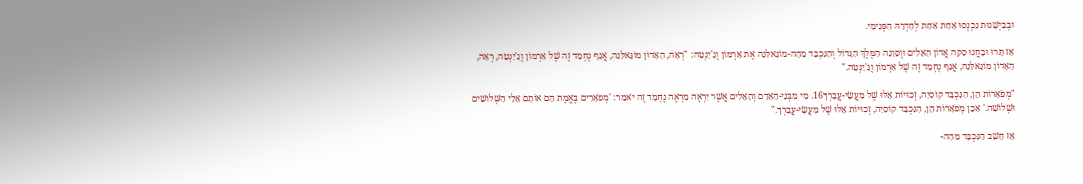וּבְבַיְשָׁנוּת נִכְנְסוּ אַחַת אַחַת לְחַדְרָהּ הַפְּנִימִי.

אָז תָּרוּ וּבָחֲנוּ סַקַּה אֲדוֹן הָאֵלִים וּוֶסַּוַנַה הַמֶּלֶךְ הַגָּדוֹל וְהַנִּכְבָּד מַהָה-מוֹגָּאלַּנַה אֶת אַרְמוֹן וֶגַ'יַנְטַה: "רְאֵה, הָאָדוֹן מוֹגָּאלַּנַה, אֲגַף נֶחְמָד זֶה שֶׁל אַרְמוֹן וֶגַ'יַנְטַה, רְאֵה, הָאָדוֹן מוֹגָּאלַּנַה, אֲגַף נֶחְמָד זֶה שֶׁל אַרְמוֹן וֶגַ'יַנְטַה."

"מְפֹאָרוֹת הֵן, הַנִּכְבָּד קוֹסִיַה, זְכוּיוֹת אֵלּוּ שֶׁל מַעֲשֵׂי-עֲבָרְךָ16. מִי מִבְּנֵי-הָאָדָם וְהָאֵלִים אֲשֶׁר יִרְאֶה מַרְאֶה נֶחְמָד זֶה יֹאמַר: 'מְפֹאָרִים בֶּאֱמֶת הֵם אוֹתָם אֵלֵי הַשְּׁלוֹשִׁים וּשְׁלוֹשָׁה.' אָכֵן מְפֹאָרוֹת הֵן, הַנִּכְבָּד קוֹסִיַה, זְכוּיוֹת אֵלּוּ שֶׁל מַעֲשֵׂי-עֲבָרְךָ."

אָז חָשַׁב הַנִּכְבָּד מַהָה-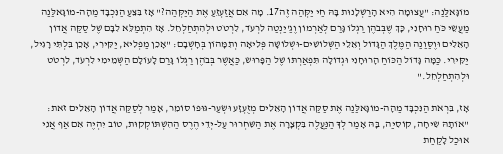מוֹגָּאלַּנַה: "עֲצוּמָה הִיא הָרַשְׁלָנוּת בָּהּ חַי יַקְּהַה זֶה17. מָה אִם אֲזַעְזֵעַ אֶת הַיַקְּהַה?" אָז בִּצֵּעַ הַנִּכְבָּד מַהָה-מוֹגָּאלַּנַה מַעֲשֵׂי כֹּחַ רוּחָנִי, כָּךְ שֶׁבְּבֹהֶן רַגְלוֹ גָּרַם לְאַרְמוֹן וֶגַ'יַנְטַה לִרְעֹד, לִרְטֹט וּלְהִתְחַלְחֵל. אָז הִתְמַלֵּא לִבָּם שֶׁל סַקַּה אֲדוֹן הָאֵלִים וּוֶסַּוַנַה הַמֶּלֶךְ הַגָּדוֹל וְאֵלֵי הַשְּׁלוֹשִׁים-וּשְׁלוֹשָׁה פְּלִיאָה וְתִמָּהוֹן בְּחָשְׁבָם: "אָכֵן מַפְלִיא, יַקִּירִי, אָכֵן בִּלְתִּי רָגִיל, יַקִּירִי. כַּמָּה גָּדוֹל הַכּוֹחַ הָרוּחָנִי וּגְדוֹלָה תִּפְאַרְתּוֹ שֶׁל הַפָּרוּשׂ, כַּאֲשֶׁר בְּבֹהֶן רַגְלוֹ גָּרַם לָעוֹלָם הַשְּׁמֵימִי לִרְעֹד, לִרְטֹט וּלְהִתְחַלְחֵל."

אָז, בִּרְאֹת הַנִּכְבָּד מַהָה-מוֹגָּאלַּנַה אֶת סַקַּה אֲדוֹן הָאֵלִים מְזֻעְזָע וּשְׂעַר-גּוּפוֹ סוֹמֵר, אָמַר לְסַקַּה אֲדוֹן הָאֵלִים זֹאת: "אוֹתָהּ שִׂיחָה, קוֹסִיַה, בָּהּ אָמַר לְךָ הַנַּעֲלֶה בִּקְצָרָה אֶת הַשִּׁחְרוּר עַל-יְדֵי הֶרֶס הַהִשְׁתּוֹקְקוּת, טוֹב יִהְיֶה אִם אַף אֲנִי אוּכַל לָקַחַת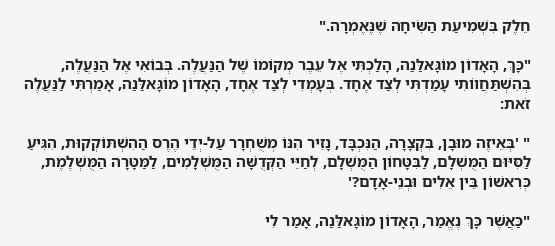חֵלֶק בִּשְׁמִיעַת הַשִּׂיחָה שֶׁנֶּאֶמְרָה."

"כָּךְ, הָאָדוֹן מוֹגָּאלַּנַה, הָלַכְתִּי אֶל עֵבֶר מְקוֹמוֹ שֶׁל הַנַּעֲלֶה. בְּבוֹאִי אֶל הַנַּעֲלֶה, בְּהִשְׁתַּחֲווֹתִי עָמַדְתִּי לְצַד אֶחָד. בְּעָמְדִי לְצַד אֶחָד, הָאָדוֹן מוֹגָּאלַּנַה, אָמַרְתִּי לַנַּעֲלֶה זֹאת:

" 'בְּאֵיזֶה מוּבָן, בִּקְצָרָה, הַנִּכְבָּד, נָזִיר הִנּוֹ מְשֻׁחְרָר עַל-יְדֵי הֶרֶס הַהִשְׁתּוֹקְקוּת, הִגִּיעַ לַסִּיּוּם הַמֻּשְׁלָם, לַבִּטָּחוֹן הַמֻּשְׁלָם, לְחַיֵּי הַקְּדֻשָּׁה הַמֻּשְׁלָמִים, לַמַּטָּרָה הַמֻּשְׁלֶמֶת, כְּרִאשׁוֹן בֵּין אֵלִים וּבְנֵי-אָדָם?'

"כַּאֲשֶׁר כָּךְ נֶאֱמַר, הָאָדוֹן מוֹגָּאלַּנַה, אָמַר לִי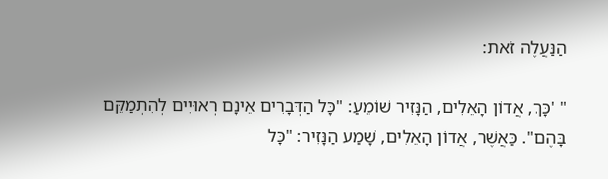הַנַּעֲלֶה זֹאת:

" 'כָּךְ, אֲדוֹן הָאֵלִים, הַנָּזִיר שׁוֹמֵעַ: "כָּל הַדְּבָרִים אֵינָם רְאוּיִים לְהִתְמַקֵּם בָּהֶם". כַּאֲשֶׁר, אֲדוֹן הָאֵלִים, שָׁמַע הַנָּזִיר: "כָּל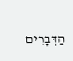הַדְּבָרִים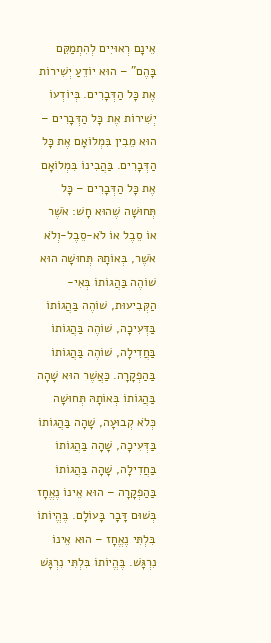אֵינָם רְאוּיִים לְהִתְמַקֵּם בָּהֶם" – הוּא יוֹדֵעַ יְשִׁירוֹת אֶת כָּל הַדְּבָרִים. בְּיוֹדְעוֹ יְשִׁירוֹת אֶת כָּל הַדְּבָרִים – הוּא מֵבִין בִּמְלוֹאָם אֶת כָּל הַדְּבָרִים. בַּהֲבִינוֹ בִּמְלוֹאָם אֶת כָּל הַדְּבָרִים – כָּל תְּחוּשָׁה שֶׁהוּא חָשׁ: אֹשֶׁר אוֹ סֵבֶל אוֹ לֹא-סֵבֶל-וְלֹא אֹשֶׁר, בְּאוֹתָהּ תְּחוּשָׁה הוּא שׁוֹהֶה בַּהֲגוֹתוֹ בְּאִי-הַקְּבִיעוּת, שׁוֹהֶה בַּהֲגוֹתוֹ בַּדְּעִיכָה, שׁוֹהֶה בַּהֲגוֹתוֹ בַּחֲדִילָה, שׁוֹהֶה בַּהֲגוֹתוֹ בַּהַפְקָרָה. כַּאֲשֶׁר הוּא שָׁהָה בַּהֲגוֹתוֹ בְּאוֹתָהּ תְּחוּשָׁה כְּלֹא קְבוּעָה, שָׁהָה בַּהֲגוֹתוֹ בַּדְּעִיכָה, שָׁהָה בַּהֲגוֹתוֹ בַּחֲדִילָה, שָׁהָה בַּהֲגוֹתוֹ בַּהַפְקָרָה – הוּא אֵינוֹ נֶאֱחָז בְּשׁוּם דָּבָר בָּעוֹלָם. בֶּהֱיוֹתוֹ בִּלְתִּי נֶאֱחָז – הוּא אֵינוֹ נִרְגָּשׁ. בֶּהֱיוֹתוֹ בִּלְתִּי נִרְגָּשׁ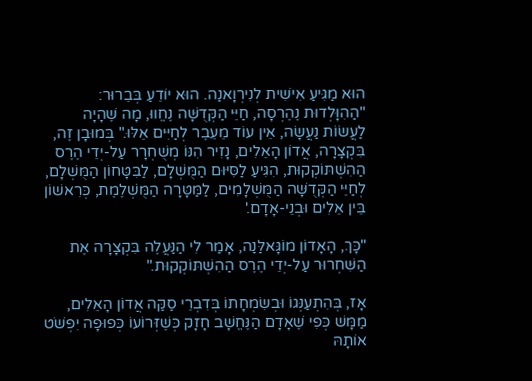הוּא מַגִּיעַ אִישִׁית לְנִירְוָאנַה. הוּא יוֹדֵעַ בְּבֵרוּר: "הַהִוָּלְדוּת נֶהֶרְסָה, חַיֵּי הַקְּדֻשָּׁה נֶחֱווּ, מָה שֶׁהָיָה לַעֲשׂוֹת נַעֲשָׂה, אֵין עוֹד מֵעֵבֶר לְחַיִּים אֵלּוּ." בְּמוּבָן זֶה, בִּקְצָרָה, אֲדוֹן הָאֵלִים, נָזִיר הִנּוֹ מְשֻׁחְרָר עַל-יְדֵי הֶרֶס הַהִשְׁתּוֹקְקוּת, הִגִּיעַ לַסִּיּוּם הַמֻּשְׁלָם, לַבִּטָּחוֹן הַמֻּשְׁלָם, לְחַיֵּי הַקְּדֻשָּׁה הַמֻּשְׁלָמִים, לַמַּטָּרָה הַמֻּשְׁלֶמֶת, כְּרִאשׁוֹן בֵּין אֵלִים וּבְנֵי-אָדָם.'

"כָּךְ, הָאָדוֹן מוֹגָּאלַּנַה, אָמַר לִי הַנַּעֲלֶה בִּקְצָרָה אֶת הַשִּׁחְרוּר עַל-יְדֵי הֶרֶס הַהִשְׁתּוֹקְקוּת."

אָז, בְּהִתְעַנְּגוֹ וּבְשִׂמְחָתוֹ בְּדִבְרֵי סַקַּה אֲדוֹן הָאֵלִים, מַמָּשׁ כְּפִי שֶׁאָדָם הַנֶּחֱשָׁב חָזָק כְּשֶׁזְּרוֹעוֹ כְּפוּפָה יִפְשֹׁט אוֹתָהּ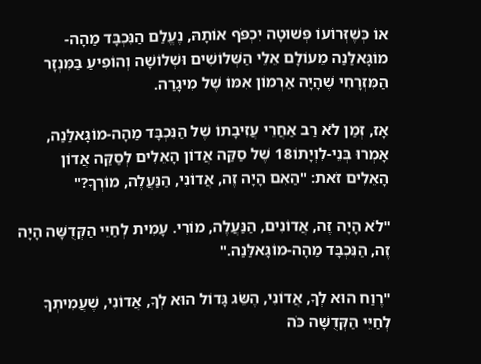אוֹ כְּשֶׁזְּרוֹעוֹ פְּשׁוּטָה יִכְפֹּף אוֹתָהּ, נֶעֱלַם הַנִּכְבָּד מַהָה-מוֹגָּאלַּנַה מֵעוֹלָם אֵלֵי הַשְּׁלוֹשִׁים וּשְׁלוֹשָׁה וְהוֹפִיעַ בַּמִּנְזָר הַמִּזְרָחִי שֶׁהָיָה אַרְמוֹן אִמּוֹ שֶׁל מִיגָרַה.

אָז, זְמַן לֹא רַב אַחֲרֵי עֲזִיבָתוֹ שֶׁל הַנִּכְבָּד מַהָה-מוֹגָּאלַּנַה, אָמְרוּ בְּנֵי-לִוְיָתוֹ18 שֶׁל סַקַּה אֲדוֹן הָאֵלִים לְסַקַּה אֲדוֹן הָאֵלִים זֹאת: "הַאִם הָיָה זֶה, אֲדוֹנִי, הַנַּעֲלֶה, מוֹרְךָ?"

"לֹא הָיָה זֶה, אֲדוֹנִים, הַנַּעֲלֶה, מוֹרִי. עָמִית לְחַיֵּי הַקְּדֻשָּׁה הָיָה זֶה, הַנִּכְבָּד מַהָה-מוֹגָּאלַּנַה."

"רֶוַח הוּא לְךָ, אֲדוֹנִי, הֶשֵּׂג גָּדוֹל הוּא לְךָ, אֲדוֹנִי, שֶׁעֲמִיתְךָ לְחַיֵּי הַקְּדֻשָּׁה כֹּה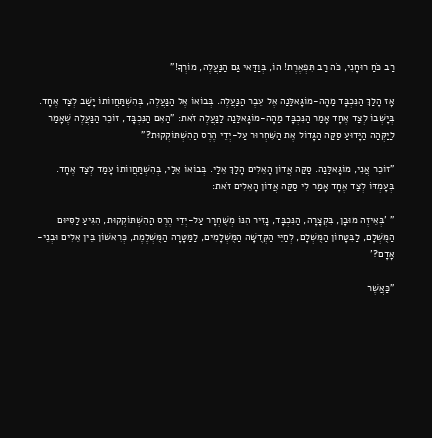רַב כֹּחַ רוּחָנִי, כֹּה רַב תִּפְאֶרֶת! הוֹ, בְּוַדַּאי גַּם הַנַּעֲלֶה, מוֹרְךָ!"

אָז הָלַךְ הַנִּכְבָּד מַהָה-מוֹגָּאלַּנַה אֶל עֵבֶר הַנַּעֲלֶה. בְּבוֹאוֹ אֶל הַנַּעֲלֶה, בְּהִשְׁתַּחֲווֹתוֹ יָשַׁב לְצַד אֶחָד. בְּיָשְׁבוֹ לְצַד אֶחָד אָמַר הַנִּכְבָּד מַהָה-מוֹגָּאלַּנַה לַנַּעֲלֶה זֹאת: "הַאִם הַנִּכְבָּד, זוֹכֵר הַנַּעֲלֶה שֶׁאָמַר לַיַקְּהַה הַיָּדוּעַ סַקַּה הַגָּדוֹל אֶת הַשִּׁחְרוּר עַל-יְדֵי הֶרֶס הַהִשְׁתּוֹקְקוּת?"

"זוֹכֵר אֲנִי, מוֹגָּאלַּנַה. סַקַּה אֲדוֹן הָאֵלִים הָלַךְ אֵלַי. בְּבוֹאוֹ אֵלַי, בְּהִשְׁתַּחֲווֹתוֹ עָמַד לְצַד אֶחָד. בְּעָמְדּוֹ לְצַד אֶחָד אָמַר לִי סַקַּה אֲדוֹן הָאֵלִים זֹאת:

" 'בְּאֵיזֶה מוּבָן, בִּקְצָרָה, הַנִּכְבָּד, נָזִיר הִנּוֹ מְשֻׁחְרָר עַל-יְדֵי הֶרֶס הַהִשְׁתּוֹקְקוּת, הִגִּיעַ לַסִּיּוּם הַמֻּשְׁלָם, לַבִּטָּחוֹן הַמֻּשְׁלָם, לְחַיֵּי הַקְּדֻשָּׁה הַמֻּשְׁלָמִים, לַמַּטָּרָה הַמֻּשְׁלֶמֶת, כְּרִאשׁוֹן בֵּין אֵלִים וּבְנֵי-אָדָם?'

"כַּאֲשֶׁר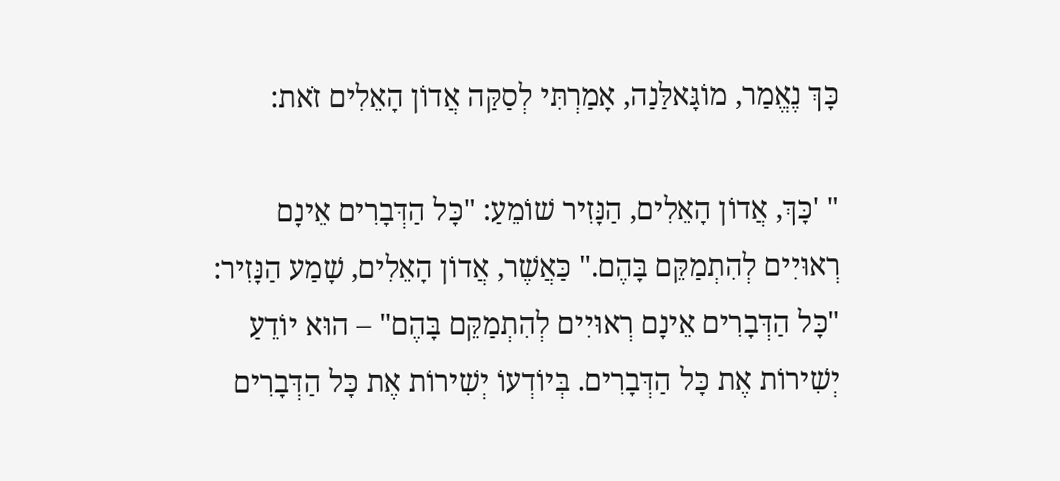כָּךְ נֶאֱמַר, מוֹגָּאלַּנַה, אָמַרְתִּי לְסַקַּה אֲדוֹן הָאֵלִים זֹאת:

" 'כָּךְ, אֲדוֹן הָאֵלִים, הַנָּזִיר שׁוֹמֵעַ: "כָּל הַדְּבָרִים אֵינָם רְאוּיִים לְהִתְמַקֵּם בָּהֶם." כַּאֲשֶׁר, אֲדוֹן הָאֵלִים, שָׁמַע הַנָּזִיר: "כָּל הַדְּבָרִים אֵינָם רְאוּיִים לְהִתְמַקֵּם בָּהֶם" – הוּא יוֹדֵעַ יְשִׁירוֹת אֶת כָּל הַדְּבָרִים. בְּיוֹדְעוֹ יְשִׁירוֹת אֶת כָּל הַדְּבָרִים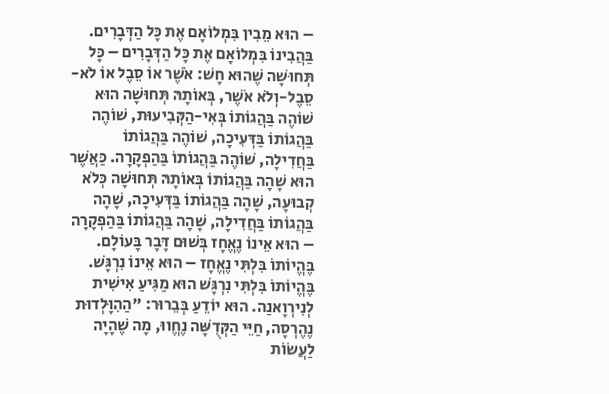– הוּא מֵבִין בִּמְלוֹאָם אֶת כָּל הַדְּבָרִים. בַּהֲבִינוֹ בִּמְלוֹאָם אֶת כָּל הַדְּבָרִים – כָּל תְּחוּשָׁה שֶׁהוּא חָשׁ: אֹשֶׁר אוֹ סֵבֶל אוֹ לֹא-סֵבֶל-וְלֹא אֹשֶׁר, בְּאוֹתָהּ תְּחוּשָׁה הוּא שׁוֹהֶה בַּהֲגוֹתוֹ בְּאִי-הַקְּבִיעוּת, שׁוֹהֶה בַּהֲגוֹתוֹ בַּדְּעִיכָה, שׁוֹהֶה בַּהֲגוֹתוֹ בַּחֲדִילָה, שׁוֹהֶה בַּהֲגוֹתוֹ בַּהַפְקָרָה. כַּאֲשֶׁר הוּא שָׁהָה בַּהֲגוֹתוֹ בְּאוֹתָהּ תְּחוּשָׁה כְּלֹא קְבוּעָה, שָׁהָה בַּהֲגוֹתוֹ בַּדְּעִיכָה, שָׁהָה בַּהֲגוֹתוֹ בַּחֲדִילָה, שָׁהָה בַּהֲגוֹתוֹ בַּהַפְקָרָה – הוּא אֵינוֹ נֶאֱחָז בְּשׁוּם דָּבָר בָּעוֹלָם. בֶּהֱיוֹתוֹ בִּלְתִּי נֶאֱחָז – הוּא אֵינוֹ נִרְגָּשׁ. בֶּהֱיוֹתוֹ בִּלְתִּי נִרְגָּשׁ הוּא מַגִּיעַ אִישִׁית לְנִירְוָאנַה. הוּא יוֹדֵעַ בְּבֵרוּר: "הַהִוָּלְדוּת נֶהֶרְסָה, חַיֵּי הַקְּדֻשָּׁה נֶחֱווּ, מָה שֶׁהָיָה לַעֲשׂוֹת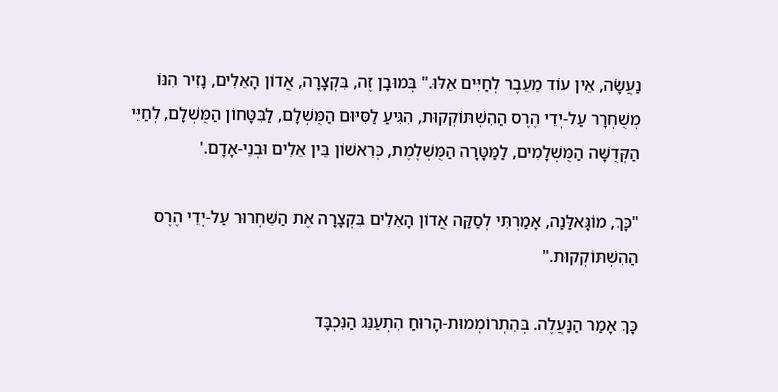נַעֲשָׂה, אֵין עוֹד מֵעֵבֶר לְחַיִּים אֵלּוּ." בְּמוּבָן זֶה, בִּקְצָרָה, אֲדוֹן הָאֵלִים, נָזִיר הִנּוֹ מְשֻׁחְרָר עַל-יְדֵי הֶרֶס הַהִשְׁתּוֹקְקוּת, הִגִּיעַ לַסִּיּוּם הַמֻּשְׁלָם, לַבִּטָּחוֹן הַמֻּשְׁלָם, לְחַיֵּי הַקְּדֻשָּׁה הַמֻּשְׁלָמִים, לַמַּטָּרָה הַמֻּשְׁלֶמֶת, כְּרִאשׁוֹן בֵּין אֵלִים וּבְנֵי-אָדָם.'

"כָּךְ, מוֹגָּאלַּנַה, אָמַרְתִּי לְסַקַּה אֲדוֹן הָאֵלִים בִּקְצָרָה אֶת הַשִּׁחְרוּר עַל-יְדֵי הֶרֶס הַהִשְׁתּוֹקְקוּת."

כָּךְ אָמַר הַנַּעֲלֶה. בְּהִתְרוֹמְמוּת-הָרוּחַ הִתְעַנֵּג הַנִּכְבָּד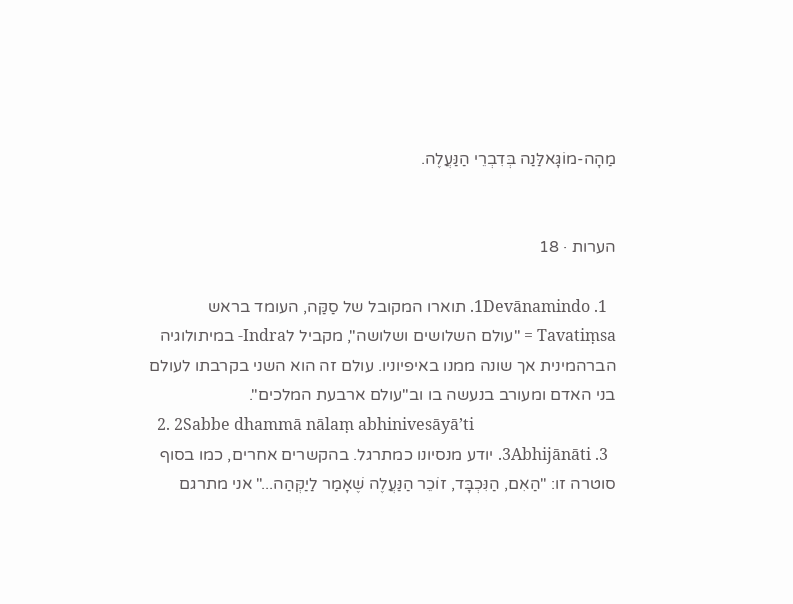מַהָה-מוֹגָּאלַּנַה בְּדִבְרֵי הַנַּעֲלֶה.


הערות · 18

  1. 1Devānamindo. תוארו המקובל של סַקַּה, העומד בראש Tavatiṃsa = "עולם השלושים ושלושה", מקביל לIndra- במיתולוגיה הברהמינית אך שונה ממנו באיפיוניו. עולם זה הוא השני בקרבתו לעולם בני האדם ומעורב בנעשה בו וב"עולם ארבעת המלכים".
  2. 2Sabbe dhammā nālaṃ abhinivesāyā’ti
  3. 3Abhijānāti. יודע מנסיונו כמתרגל. בהקשרים אחרים, כמו בסוף סוטרה זו: "הַאִם, הַנִּכְבָּד, זוֹכֵר הַנַּעֲלֶה שֶׁאָמַר לַיַקְּהַה..." אני מתרגם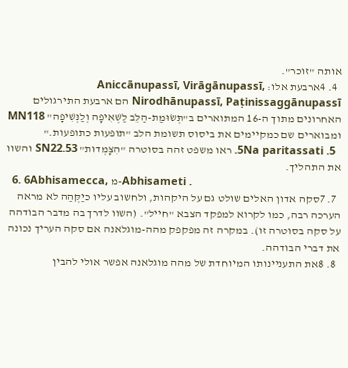אותה "זוכר".
  4. 4ארבעת אלו: Aniccānupassī, Virāgānupassī, Nirodhānupassī, Paṭinissaggānupassī הם ארבעת התירגולים האחרונים מתוך ה-16 המתוארים ב"תְּשׂוּמַת-הַלֵּב לַשְּׁאִיפָה וְלַנְּשִׁיפָה" MN118 ומבוארים שם כמקיימים את ביסוס תשומת הלב "תופעות כתופעות."
  5. 5Na paritassati. ראו משפט זהה בסוטרה "הִצָּמְדוּת" SN22.53 והשוו את התהליך.
  6. 6Abhisamecca, מ-Abhisameti .
  7. 7סקה אדון האלים שולט גם על היקהות, ולחשוב עליו כיַקְּהַה לא מראה הערכה רבה, כמו לקרוא למפקד הצבא "חייל". (השוו לדרך בה מדבר הבודהה על סקה בסוטרה זו). במקרה זה מפקפק מהה-מוגלאנה אם סקה העריך נכונה את דברי הבודהה.
  8. 8את התעניינותו המיוחדת של מהה מוגלאנה אפשר אולי להבין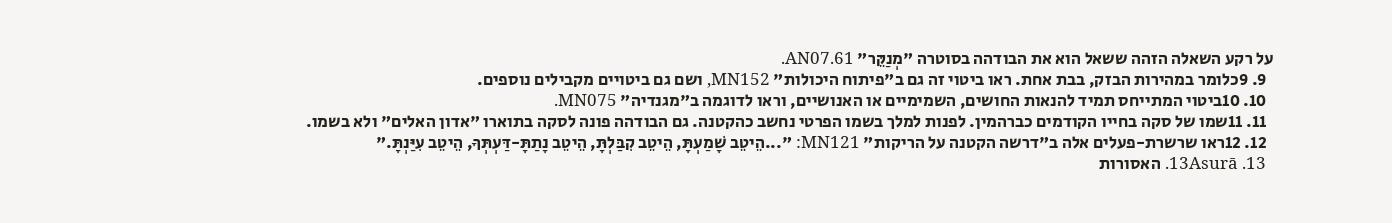על רקע השאלה הזהה ששאל הוא את הבודהה בסוטרה "מְנַקֵּר" AN07.61.
  9. 9כלומר במהירות הבזק, בבת אחת. ראו ביטוי זה גם ב"פיתוח היכולות" MN152, ושם גם ביטויים מקבילים נוספים.
  10. 10ביטוי המתייחס תמיד להנאות החושים, השמימיים או האנושיים, וראו לדוגמה ב"מגנדיה" MN075.
  11. 11שמו של סקה בחייו הקודמים כברהמין. לפנות למלך בשמו הפרטי נחשב כהקטנה. גם הבודהה פונה לסקה בתוארו "אדון האלים" ולא בשמו.
  12. 12ראו שרשרת-פעלים אלה ב"דרשה הקטנה על הריקות" MN121: "...הֵיטֵב שָׁמַעְתָּ, הֵיטֵב קִבַּלְתָּ, הֵיטֵב נָתַתָּ-דַּעְתְּךָ, הֵיטֵב עִיַּנְתָּ."
  13. 13Asurā. האסורות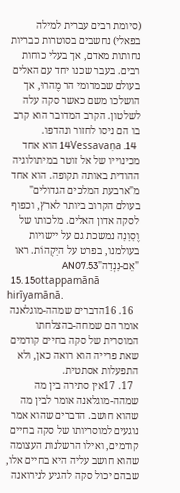(סיומת רבים עברית למילה בפאלי) נחשבים בסוטרות כבריות נחותות מאדם, אך בעלי כוחות רבים. בעבר שכנו יחד עם האלים בעולם שבמרומי הר מֶהרוּ, אך הושלכו משם כאשר סקה עלה לשלטון. הקרב המדובר הוא קרב בו הם ניסו לחזור ונהדפו.
  14. 14Vessavaṇa הוא אחד מכינוייו של אל זוטר במיתולוגיה ההודית באותה תקופה. הוא אחד מ"ארבעת המלכים הגדולים" בעולם הקרוב ביותר לארץ, וכפוף לסקה אדון האלים. מלכותו של וֶסַוַנַה נמשכת גם על יישויות בעולמנו, בפרט על היַקְהוֹת. ראו "אֵם-נַנְדַה"AN07.53
  15. 15ottappamānā hirīyamānā.
  16. 16הדברים שמהה-מוגלאנה אומר הם שמחה-בהצלחתו המוסרית של סקה בחיים קודמים שאת פרייה הוא רואה כאן, ולא התפעלות אסתטית.
  17. 17אין סתירה בין מה שמהה-מוגלאנה אומר לבין מה שהוא חושב. הדברים שהוא אמר נוגעים למוסריותו של סקה בחיים קודמים, ואילו הרשלנות העצומה שהוא חושב עליה היא בחיים אלו, שבהם יכול סקה להגיע לנירואנה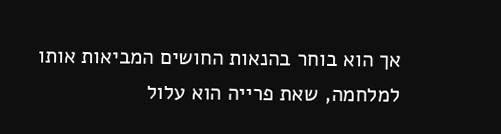אך הוא בוחר בהנאות החושים המביאות אותו למלחמה, שאת פרייה הוא עלול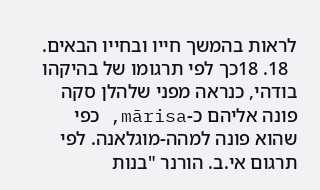לראות בהמשך חייו ובחייו הבאים.
  18. 18כך לפי תרגומו של בהיקהו בודהי, כנראה מפני שלהלן סקה פונה אליהם כ-mārisa, כפי שהוא פונה למהה-מוגלאנה. לפי תרגום אי.ב. הורנר "בנות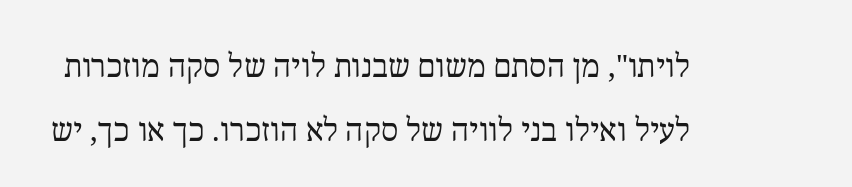לויתו", מן הסתם משום שבנות לויה של סקה מוזכרות לעיל ואילו בני לוויה של סקה לא הוזכרו. כך או כך, יש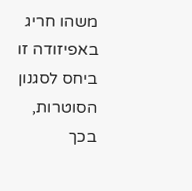משהו חריג באפיזודה זו ביחס לסגנון הסוטרות, בכך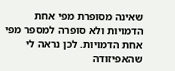שאינה מסופרת מפי אחת הדמויות ולא סופרה למספר מפי אחת הדמויות. לכן נראה לי שהאפיזודה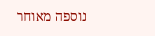נוספה מאוחר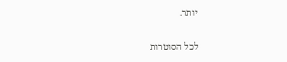יותר.

לכל הסוטרות